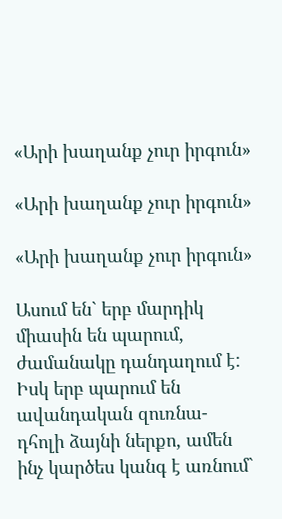«Արի խաղանք չուր իրգուն»

«Արի խաղանք չուր իրգուն»

«Արի խաղանք չուր իրգուն»

Ասում են` երբ մարդիկ միասին են պարում, ժամանակը դանդաղում է: Իսկ երբ պարում են ավանդական զուռնա-դհոլի ձայնի ներքո, ամեն ինչ կարծես կանգ է առնում`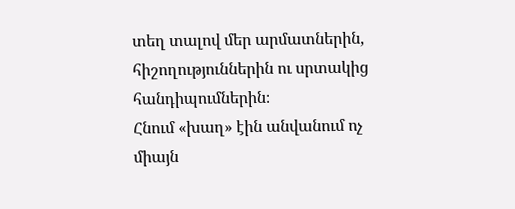տեղ տալով մեր արմատներին, հիշողություններին ու սրտակից հանդիպումներին։
Հնում «խաղ» էին անվանում ոչ միայն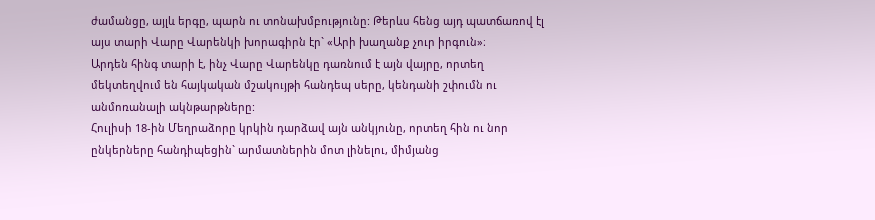ժամանցը, այլև երգը, պարն ու տոնախմբությունը: Թերևս հենց այդ պատճառով էլ այս տարի Վարը Վարենկի խորագիրն էր` «Արի խաղանք չուր իրգուն»։
Արդեն հինգ տարի է, ինչ Վարը Վարենկը դառնում է այն վայրը, որտեղ մեկտեղվում են հայկական մշակույթի հանդեպ սերը, կենդանի շփումն ու անմոռանալի ակնթարթները:
Հուլիսի 18-ին Մեղրաձորը կրկին դարձավ այն անկյունը, որտեղ հին ու նոր ընկերները հանդիպեցին` արմատներին մոտ լինելու, միմյանց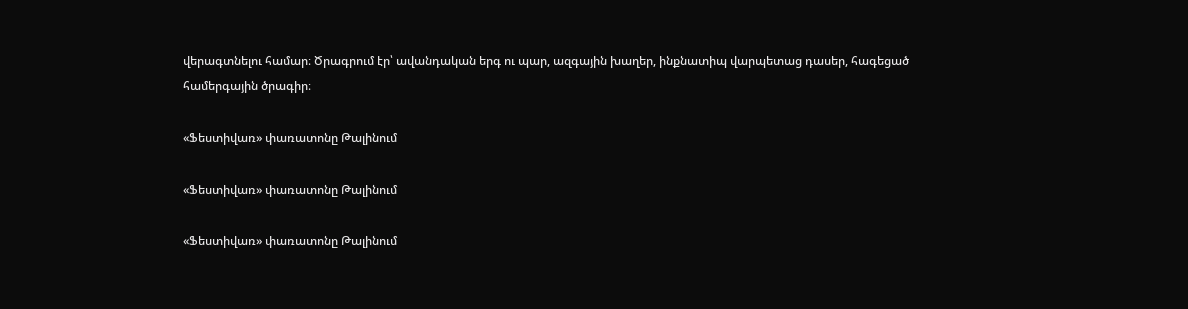վերագտնելու համար։ Ծրագրում էր՝ ավանդական երգ ու պար, ազգային խաղեր, ինքնատիպ վարպետաց դասեր, հագեցած համերգային ծրագիր։

«Ֆեստիվառ» փառատոնը Թալինում

«Ֆեստիվառ» փառատոնը Թալինում

«Ֆեստիվառ» փառատոնը Թալինում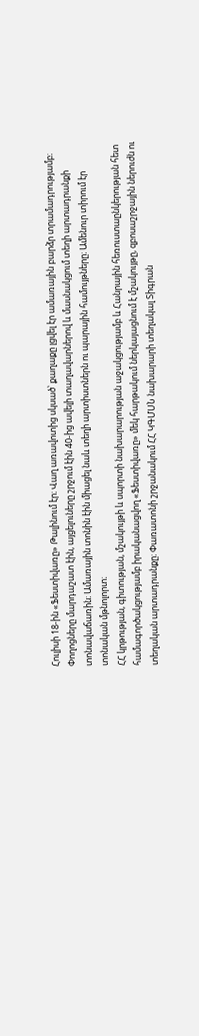Հուլիսի 18-ին «Ֆեստիվառը» Թալինում էր։ Վաղ առավոտից սկսած՝ քաղաքը լցվել էր ամառային բարձր տրամադրությամբ։ Փողոցները մարդաշատ էին, այցելուները շրջում էին 40-ից ավելի տաղավարներով և մասնակցում տեղի արտադրանքի տոնավաճառին։ Ամառային տոնին էին միացել նաև տեղի արտիստներն ու պարային համույթները։ Ամենուր տիրում էր տոնական մթնոլորտ։
ՀՀ կրթության, գիտության, մշակույթի և սպորտի նախարարության աջակցությամբ և Հանրային հեռուստաընկերության հետ համագործակցությամբ իրականացվող «Ֆեստիվառը» մեկ հարթակում ներկայացնում է մշակույթը, զբոսաշրջային ներուժն ու տեղական արտադրանքը։ Փառատոնի շրջանակում ՀՀ ԿԳՄՍՆ նախարարի տեղակալ Տիգրան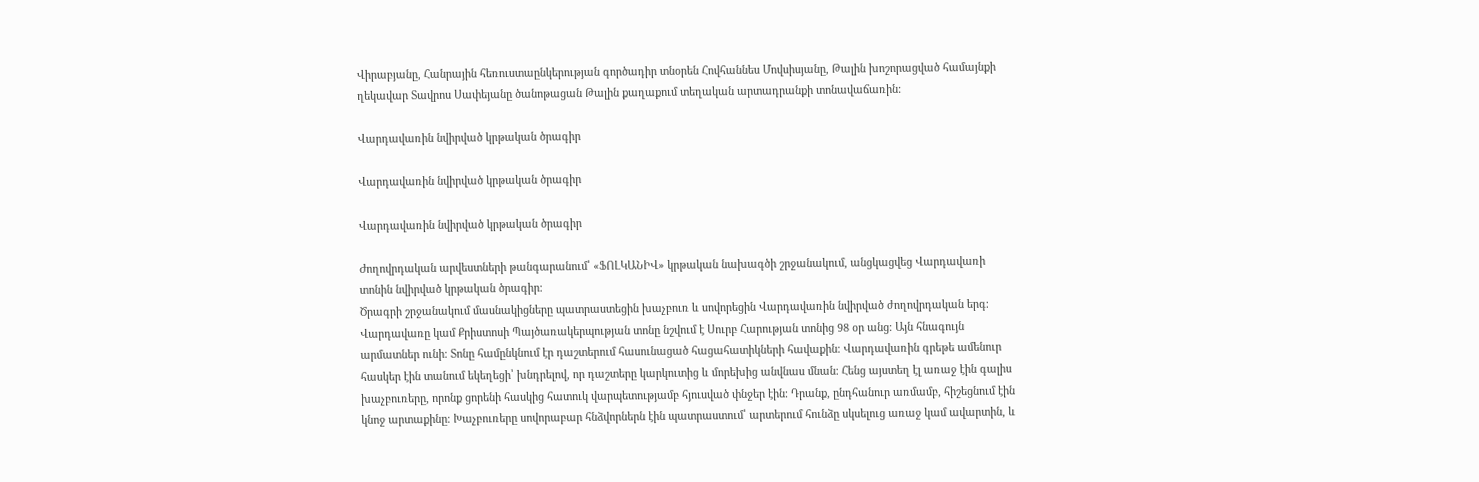Վիրաբյանը, Հանրային հեռուստաընկերության գործադիր տնօրեն Հովհաննես Մովսիսյանը, Թալին խոշորացված համայնքի ղեկավար Տավրոս Սափեյանը ծանոթացան Թալին քաղաքում տեղական արտադրանքի տոնավաճառին:

Վարդավառին նվիրված կրթական ծրագիր

Վարդավառին նվիրված կրթական ծրագիր

Վարդավառին նվիրված կրթական ծրագիր

Ժողովրդական արվեստների թանգարանում՝ «ՖՈԼԿԱՆԻՎ» կրթական նախագծի շրջանակում, անցկացվեց Վարդավառի տոնին նվիրված կրթական ծրագիր։
Ծրագրի շրջանակում մասնակիցները պատրաստեցին խաչբուռ և սովորեցին Վարդավառին նվիրված ժողովրդական երգ։
Վարդավառը կամ Քրիստոսի Պայծառակերպության տոնը նշվում է Սուրբ Հարության տոնից 98 օր անց։ Այն հնագույն արմատներ ունի։ Տոնը համընկնում էր դաշտերում հասունացած հացահատիկների հավաքին։ Վարդավառին գրեթե ամենուր հասկեր էին տանում եկեղեցի՝ խնդրելով, որ դաշտերը կարկուտից և մորեխից անվնաս մնան։ Հենց այստեղ էլ առաջ էին գալիս խաչբուռերը, որոնք ցորենի հասկից հատուկ վարպետությամբ հյուսված փնջեր էին։ Դրանք, ընդհանուր առմամբ, հիշեցնում էին կնոջ արտաքինը։ Խաչբուռերը սովորաբար հնձվորներն էին պատրաստում՝ արտերում հունձը սկսելուց առաջ կամ ավարտին, և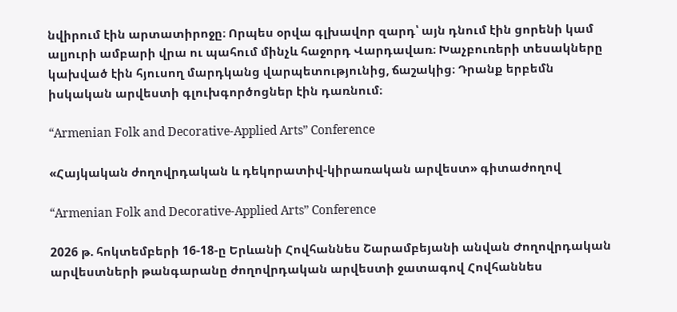նվիրում էին արտատիրոջը։ Որպես օրվա գլխավոր զարդ՝ այն դնում էին ցորենի կամ ալյուրի ամբարի վրա ու պահում մինչև հաջորդ Վարդավառ։ Խաչբուռերի տեսակները կախված էին հյուսող մարդկանց վարպետությունից, ճաշակից։ Դրանք երբեմն իսկական արվեստի գլուխգործոցներ էին դառնում։

“Armenian Folk and Decorative-Applied Arts” Conference

«Հայկական ժողովրդական և դեկորատիվ-կիրառական արվեստ» գիտաժողով

“Armenian Folk and Decorative-Applied Arts” Conference

2026 թ. հոկտեմբերի 16-18-ը Երևանի Հովհաննես Շարամբեյանի անվան Ժողովրդական արվեստների թանգարանը ժողովրդական արվեստի ջատագով Հովհաննես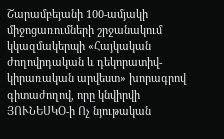Շարամբեյանի 100-ամյակի միջոցառումների շրջանակում կկազմակերպի «Հայկական ժողովրդական և դեկորատիվ-կիրառական արվեստ» խորագրով գիտաժողով, որը կնվիրվի ՅՈՒՆԵՍԿՕ-ի Ոչ նյութական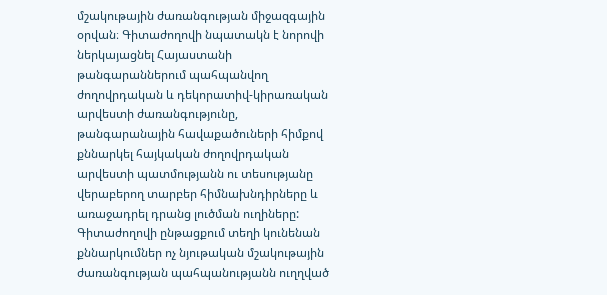մշակութային ժառանգության միջազգային օրվան։ Գիտաժողովի նպատակն է նորովի ներկայացնել Հայաստանի թանգարաններում պահպանվող ժողովրդական և դեկորատիվ-կիրառական արվեստի ժառանգությունը, թանգարանային հավաքածուների հիմքով քննարկել հայկական ժողովրդական արվեստի պատմությանն ու տեսությանը վերաբերող տարբեր հիմնախնդիրները և առաջադրել դրանց լուծման ուղիները:
Գիտաժողովի ընթացքում տեղի կունենան քննարկումներ ոչ նյութական մշակութային ժառանգության պահպանությանն ուղղված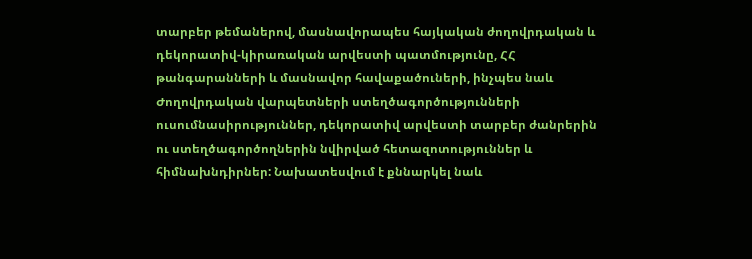տարբեր թեմաներով, մասնավորապես հայկական ժողովրդական և դեկորատիվ-կիրառական արվեստի պատմությունը, ՀՀ թանգարանների և մասնավոր հավաքածուների, ինչպես նաև Ժողովրդական վարպետների ստեղծագործությունների ուսումնասիրություններ, դեկորատիվ արվեստի տարբեր ժանրերին ու ստեղծագործողներին նվիրված հետազոտություններ և հիմնախնդիրներ: Նախատեսվում է քննարկել նաև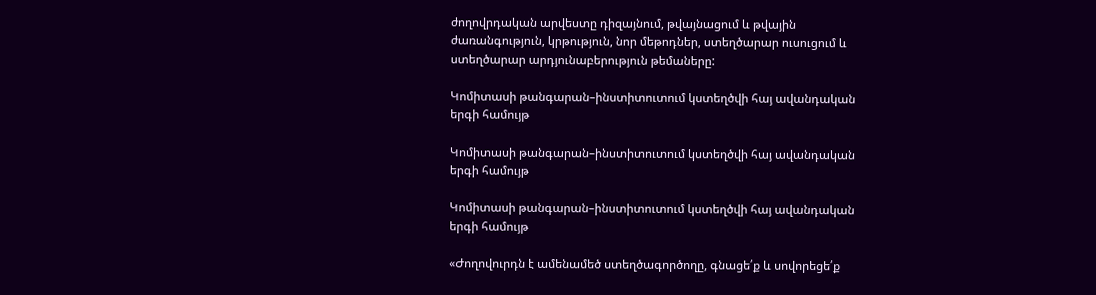ժողովրդական արվեստը դիզայնում, թվայնացում և թվային ժառանգություն, կրթություն, նոր մեթոդներ, ստեղծարար ուսուցում և ստեղծարար արդյունաբերություն թեմաները:

Կոմիտասի թանգարան–ինստիտուտում կստեղծվի հայ ավանդական երգի համույթ

Կոմիտասի թանգարան–ինստիտուտում կստեղծվի հայ ավանդական երգի համույթ

Կոմիտասի թանգարան–ինստիտուտում կստեղծվի հայ ավանդական երգի համույթ

«Ժողովուրդն է ամենամեծ ստեղծագործողը, գնացե՛ք և սովորեցե՛ք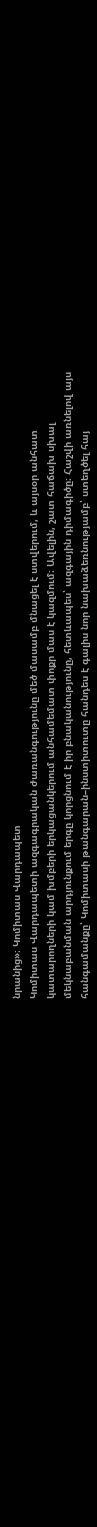նրանից»։ Կոմիտաս Վարդապետ
Կոմիտաս Վարդապետի ազգագրական ժառանգությունը մեծ մասամբ մնացել է ստվերում, և այսօր անհատ կատարողների կամ խմբերի երկացանկերում անհամեմատ փոքր մաս է կազմում։ Ավելին, շատ հաճախ սխալ մեկնաբանման արդյունքում երգը կորցնում է իր բնականությունը, հետևապես՝ ազգային դիմագիծը։ Հաշվի առնելով այս հանգամանքը՝ Կոմիտասի թանգարան–ինստիտուտը հանդես է գալիս նոր նախաձեռնությամբ՝ ստեղծել հայ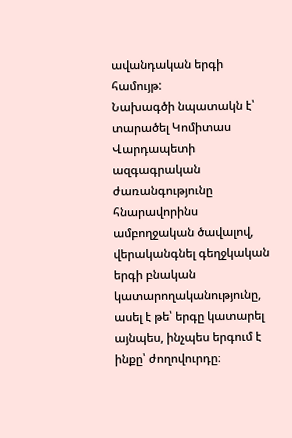ավանդական երգի համույթ:
Նախագծի նպատակն է՝ տարածել Կոմիտաս Վարդապետի ազգագրական ժառանգությունը հնարավորինս ամբողջական ծավալով, վերականգնել գեղջկական երգի բնական կատարողականությունը, ասել է թե՝ երգը կատարել այնպես, ինչպես երգում է ինքը՝ ժողովուրդը։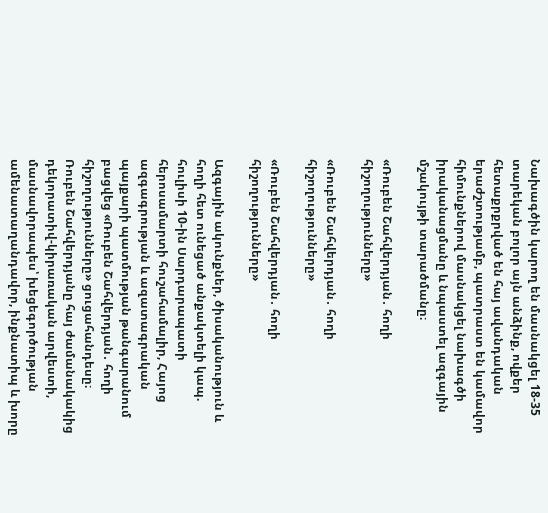Նախագծին կարող են մասնակցել 18-35 տարեկան բոլոր այն անձինք, ովքեր հետաքրքրված են հայ ավանդական երաժշտությամբ, պատրաստ են կամավոր հիմունքներով մասնակցել նախագծի իրականացմանը և նպաստել ազգային մշակույթի տարածմանը։

«Ռուբեն Շահվերդյան․ հողի հիշողությունները»

«Ռուբեն Շահվերդյան․ հողի հիշողությունները»

«Ռուբեն Շահվերդյան․ հողի հիշողությունները»

Ազգային ակունքներ, ծիսականություն և հողի հետ ունեցած անքակտելի կապ. հուլիսի 10-ին Սարդարապատի հերոսամարտի հուշահամալիր, Հայոց ազգագրության և ազատագրական պայքարի պատմության թանգարանում բացվեց «Ռուբեն Շահվերդյան․ հողի հիշողությունները» ցուցահանդեսը։
Ռուբեն Շահվերդյանը հայ ժամանակակից դեկորատիվ-կիրառական արվեստի, մասնավորապես՝ խեցեգործության ամենատաղանդավոր, ինքնատիպ և խորը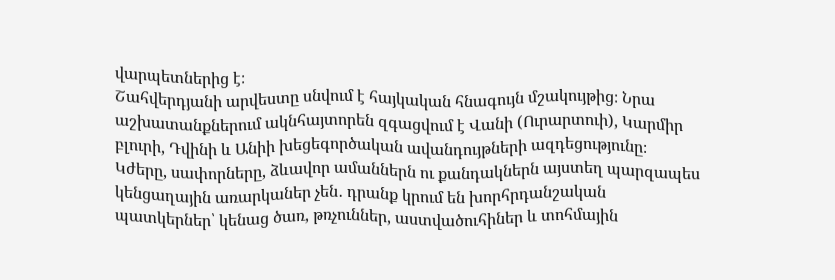վարպետներից է։
Շահվերդյանի արվեստը սնվում է հայկական հնագույն մշակույթից։ Նրա աշխատանքներում ակնհայտորեն զգացվում է Վանի (Ուրարտուի), Կարմիր բլուրի, Դվինի և Անիի խեցեգործական ավանդույթների ազդեցությունը։
Կժերը, սափորները, ձևավոր ամաններն ու քանդակներն այստեղ պարզապես կենցաղային առարկաներ չեն․ դրանք կրում են խորհրդանշական պատկերներ՝ կենաց ծառ, թռչուններ, աստվածուհիներ և տոհմային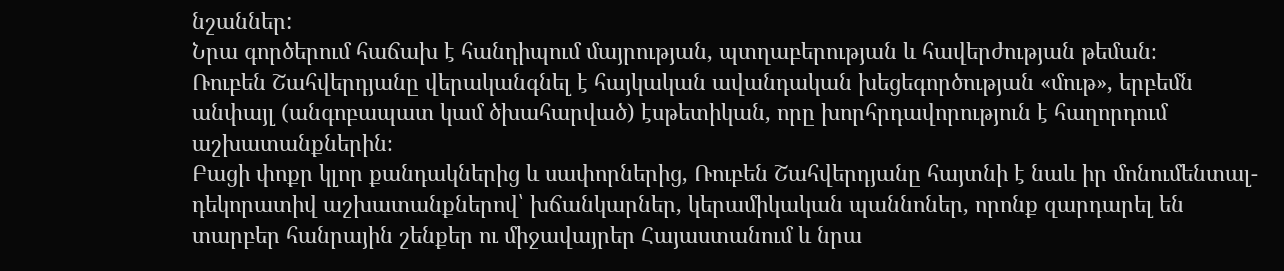նշաններ:
Նրա գործերում հաճախ է հանդիպում մայրության, պտղաբերության և հավերժության թեման։
Ռուբեն Շահվերդյանը վերականգնել է հայկական ավանդական խեցեգործության «մութ», երբեմն անփայլ (անգոբապատ կամ ծխահարված) էսթետիկան, որը խորհրդավորություն է հաղորդում աշխատանքներին։
Բացի փոքր կլոր քանդակներից և սափորներից, Ռուբեն Շահվերդյանը հայտնի է նաև իր մոնումենտալ-դեկորատիվ աշխատանքներով՝ խճանկարներ, կերամիկական պաննոներ, որոնք զարդարել են տարբեր հանրային շենքեր ու միջավայրեր Հայաստանում և նրա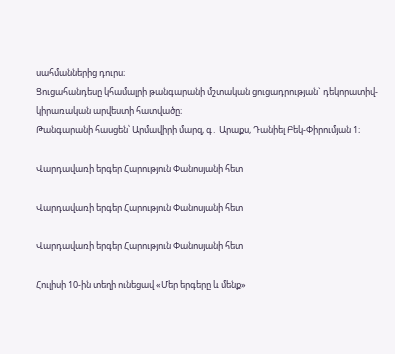սահմաններից դուրս։
Ցուցահանդեսը կհամալրի թանգարանի մշտական ցուցադրության` դեկորատիվ-կիրառական արվեստի հատվածը։
Թանգարանի հասցեն՝ Արմավիրի մարզ, գ․ Արաքս, Դանիել Բեկ-Փիրումյան 1։

Վարդավառի երգեր Հարություն Փանոսյանի հետ

Վարդավառի երգեր Հարություն Փանոսյանի հետ

Վարդավառի երգեր Հարություն Փանոսյանի հետ

Հուլիսի 10-ին տեղի ունեցավ «Մեր երգերը և մենք»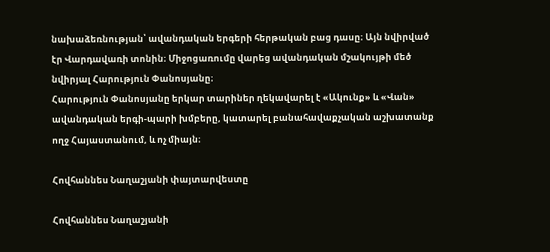նախաձեռնության՝ ավանդական երգերի հերթական բաց դասը։ Այն նվիրված էր Վարդավառի տոնին։ Միջոցառումը վարեց ավանդական մշակույթի մեծ նվիրյալ Հարություն Փանոսյանը։
Հարություն Փանոսյանը երկար տարիներ ղեկավարել է «Ակունք» և «Վան» ավանդական երգի-պարի խմբերը, կատարել բանահավաքչական աշխատանք ողջ Հայաստանում, և ոչ միայն։

Հովհաննես Նաղաշյանի փայտարվեստը

Հովհաննես Նաղաշյանի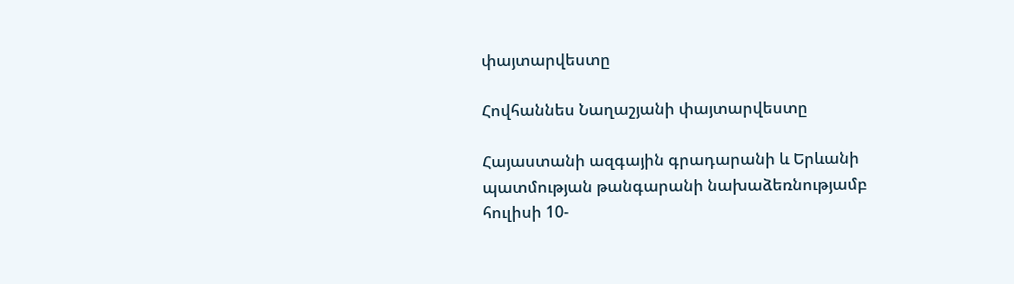փայտարվեստը

Հովհաննես Նաղաշյանի փայտարվեստը

Հայաստանի ազգային գրադարանի և Երևանի պատմության թանգարանի նախաձեռնությամբ հուլիսի 10-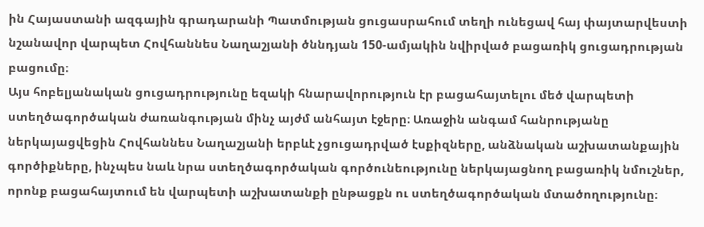ին Հայաստանի ազգային գրադարանի Պատմության ցուցասրահում տեղի ունեցավ հայ փայտարվեստի նշանավոր վարպետ Հովհաննես Նաղաշյանի ծննդյան 150-ամյակին նվիրված բացառիկ ցուցադրության բացումը։
Այս հոբելյանական ցուցադրությունը եզակի հնարավորություն էր բացահայտելու մեծ վարպետի ստեղծագործական ժառանգության մինչ այժմ անհայտ էջերը։ Առաջին անգամ հանրությանը ներկայացվեցին Հովհաննես Նաղաշյանի երբևէ չցուցադրված էսքիզները, անձնական աշխատանքային գործիքները, ինչպես նաև նրա ստեղծագործական գործունեությունը ներկայացնող բացառիկ նմուշներ, որոնք բացահայտում են վարպետի աշխատանքի ընթացքն ու ստեղծագործական մտածողությունը։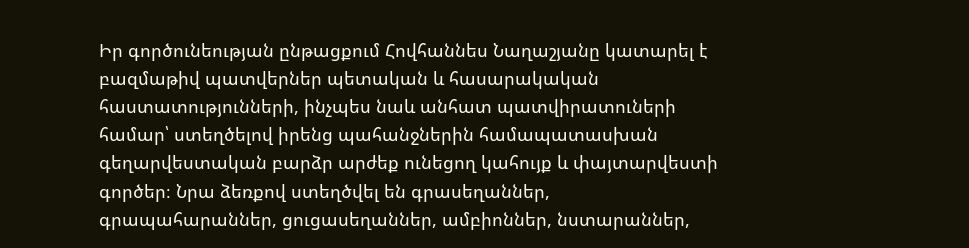Իր գործունեության ընթացքում Հովհաննես Նաղաշյանը կատարել է բազմաթիվ պատվերներ պետական և հասարակական հաստատությունների, ինչպես նաև անհատ պատվիրատուների համար՝ ստեղծելով իրենց պահանջներին համապատասխան գեղարվեստական բարձր արժեք ունեցող կահույք և փայտարվեստի գործեր։ Նրա ձեռքով ստեղծվել են գրասեղաններ, գրապահարաններ, ցուցասեղաններ, ամբիոններ, նստարաններ,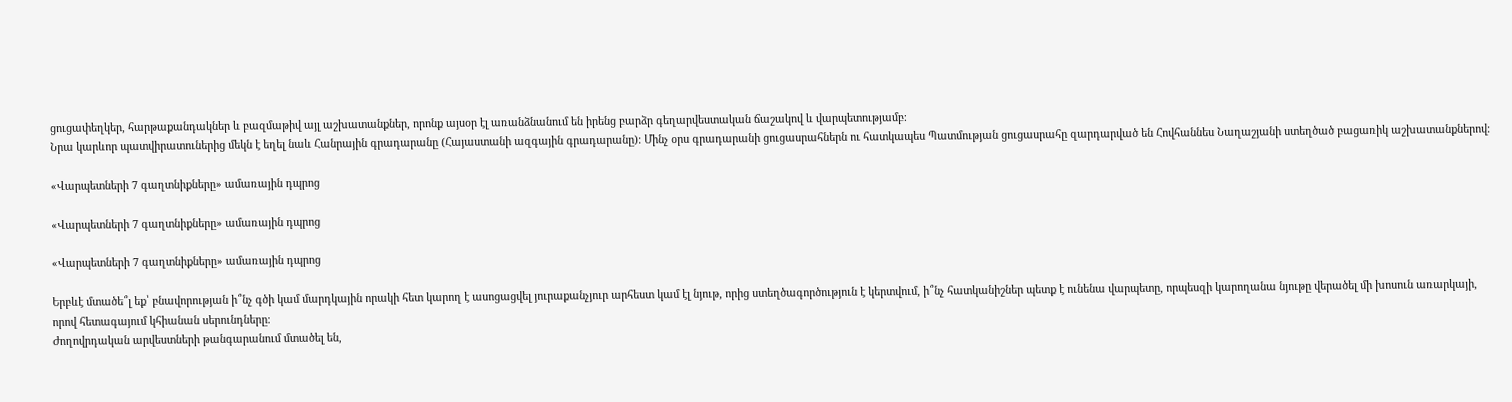ցուցափեղկեր, հարթաքանդակներ և բազմաթիվ այլ աշխատանքներ, որոնք այսօր էլ առանձնանում են իրենց բարձր գեղարվեստական ճաշակով և վարպետությամբ։
Նրա կարևոր պատվիրատուներից մեկն է եղել նաև Հանրային գրադարանը (Հայաստանի ազգային գրադարանը)։ Մինչ օրս գրադարանի ցուցասրահներն ու հատկապես Պատմության ցուցասրահը զարդարված են Հովհաննես Նաղաշյանի ստեղծած բացառիկ աշխատանքներով։

«Վարպետների 7 գաղտնիքները» ամառային դպրոց

«Վարպետների 7 գաղտնիքները» ամառային դպրոց

«Վարպետների 7 գաղտնիքները» ամառային դպրոց

Երբևէ մտածե՞լ եք՝ բնավորության ի՞նչ գծի կամ մարդկային որակի հետ կարող է ասոցացվել յուրաքանչյուր արհեստ կամ էլ նյութ, որից ստեղծագործություն է կերտվում, ի՞նչ հատկանիշներ պետք է ունենա վարպետը, որպեսզի կարողանա նյութը վերածել մի խոսուն առարկայի, որով հետագայում կհիանան սերունդները։
Ժողովրդական արվեստների թանգարանում մտածել են,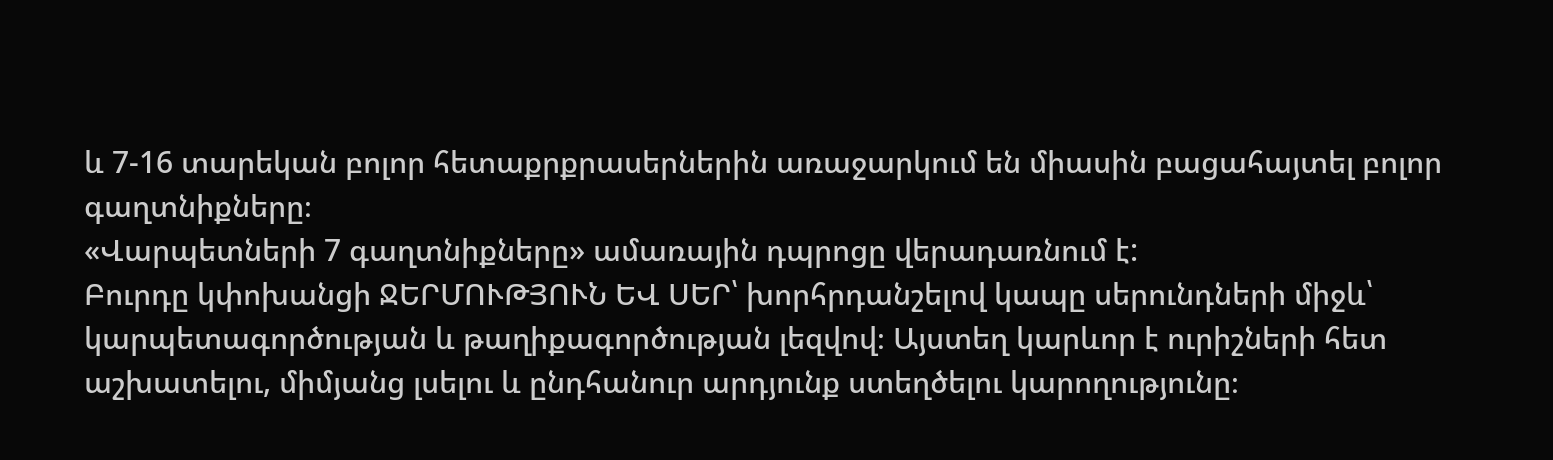և 7-16 տարեկան բոլոր հետաքրքրասերներին առաջարկում են միասին բացահայտել բոլոր գաղտնիքները։
«Վարպետների 7 գաղտնիքները» ամառային դպրոցը վերադառնում է:
Բուրդը կփոխանցի ՋԵՐՄՈՒԹՅՈՒՆ ԵՎ ՍԵՐ՝ խորհրդանշելով կապը սերունդների միջև՝ կարպետագործության և թաղիքագործության լեզվով։ Այստեղ կարևոր է ուրիշների հետ աշխատելու, միմյանց լսելու և ընդհանուր արդյունք ստեղծելու կարողությունը։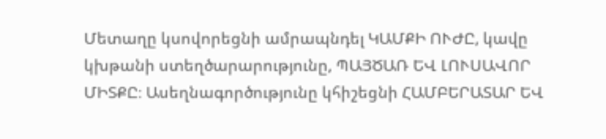Մետաղը կսովորեցնի ամրապնդել ԿԱՄՔԻ ՈՒԺԸ, կավը կխթանի ստեղծարարությունը, ՊԱՅԾԱՌ ԵՎ ԼՈՒՍԱՎՈՐ ՄԻՏՔԸ։ Ասեղնագործությունը կհիշեցնի ՀԱՄԲԵՐԱՏԱՐ ԵՎ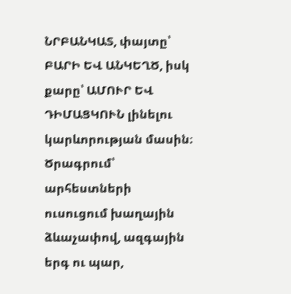ՆՐԲԱՆԿԱՏ, փայտը՝ ԲԱՐԻ ԵՎ ԱՆԿԵՂԾ, իսկ քարը՝ ԱՄՈՒՐ ԵՎ ԴԻՄԱՑԿՈՒՆ լինելու կարևորության մասին։
Ծրագրում՝ արհեստների ուսուցում խաղային ձևաչափով, ազգային երգ ու պար,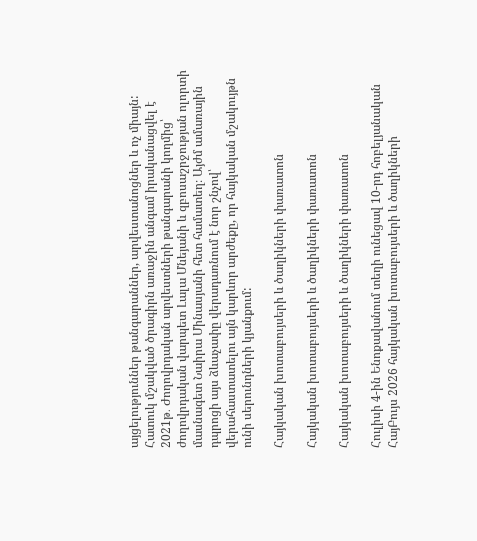այցելություններ թանգարաններ, արվեստանոցներ և ոչ միայն:
Հատուկ մշակված ծրագիրն առաջին անգամ իրականացվել է 2021թ․ Ժողովրդական արվեստների թանգարանի կողմից՝ ժողովրդական վարպետ Լալա Մնեյանի և զբոսաշրջության ոլորտի մասնագետ Նաիրա Մինասյանի հետ համատեղ։ Այժմ ամառային դպրոցի այս ձևաչափը վերադառնում է նոր շնչով՝ վերահաստատելու այն կարևոր արժեքը, որ հայկական մշակույթն ունի սերունդների կյանքում:

Հայկական խոտաբույսերի և ծաղիկների փառատոն

Հայկական խոտաբույսերի և ծաղիկների փառատոն

Հայկական խոտաբույսերի և ծաղիկների փառատոն

Հուլիսի 4-ին Ենոքավանում տեղի ունեցավ 10-րդ հոբելյանական ՀայԲույս 2026 հայկական խոտաբույսերի և ծաղիկների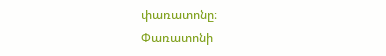փառատոնը։
Փառատոնի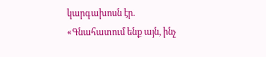կարգախոսն էր. «Գնահատում ենք այն, ինչ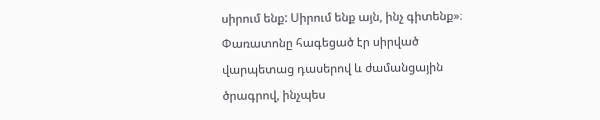սիրում ենք: Սիրում ենք այն, ինչ գիտենք»։
Փառատոնը հագեցած էր սիրված վարպետաց դասերով և ժամանցային ծրագրով, ինչպես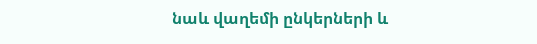նաև վաղեմի ընկերների և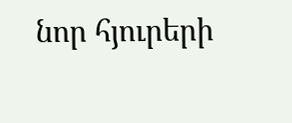նոր հյուրերի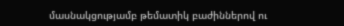մասնակցությամբ թեմատիկ բաժիններով ու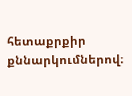հետաքրքիր քննարկումներով։